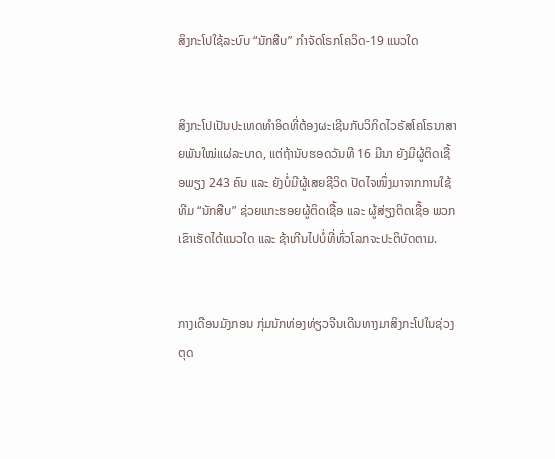ສິງກະໂປໃຊ້ລະບົບ “ນັກສືບ” ກຳຈັດໂຣກໂຄວິດ-19 ແນວໃດ


ສິງກະໂປເປັນປະເທດທຳອິດທີ່ຕ້ອງຜະເຊີນກັບວິກິດໄວຣັສໂຄໂຣນາສາຍພັນໃໝ່ແຜ່ລະບາດ, ແຕ່ຖ້ານັບຮອດວັນທີ 16 ມີນາ ຍັງມີຜູ້ຕິດເຊື້ອພຽງ 243 ຄົນ ແລະ ຍັງບໍ່ມີຜູ້ເສຍຊີວິດ ປັດໄຈໜຶ່ງມາຈາກການໃຊ້ທີມ “ນັກສືບ” ຊ່ວຍແກະຮອຍຜູ້ຕິດເຊື້ອ ແລະ ຜູ້ສ່ຽງຕິດເຊື້ອ ພວກເຂົາເຮັດໄດ້ແນວໃດ ແລະ ຊ້າເກີນໄປບໍ່ທີ່ທົ່ວໂລກຈະປະຕິບັດຕາມ.


ກາງເດືອນມັງກອນ ກຸ່ມນັກທ່ອງທ່ຽວຈີນເດີນທາງມາສິງກະໂປໃນຊ່ວງຕຸດ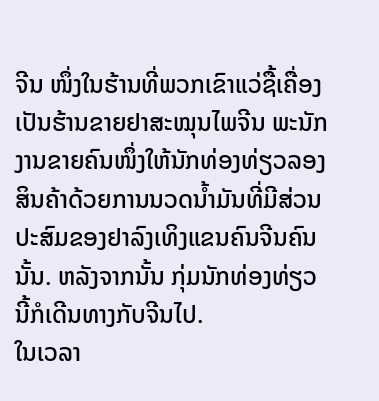ຈີນ ໜຶ່ງໃນຮ້ານທີ່ພວກເຂົາແວ່ຊື້ເຄື່ອງເປັນຮ້ານຂາຍຢາສະໝຸນໄພຈີນ ພະນັກງານຂາຍຄົນໜຶ່ງໃຫ້ນັກທ່ອງທ່ຽວລອງສິນຄ້າດ້ວຍການນວດນ້ຳມັນທີ່ມີສ່ວນປະສົມຂອງຢາລົງເທິງແຂນຄົນຈີນຄົນນັ້ນ. ຫລັງຈາກນັ້ນ ກຸ່ມນັກທ່ອງທ່ຽວນີ້ກໍເດີນທາງກັບຈີນໄປ.
ໃນເວລາ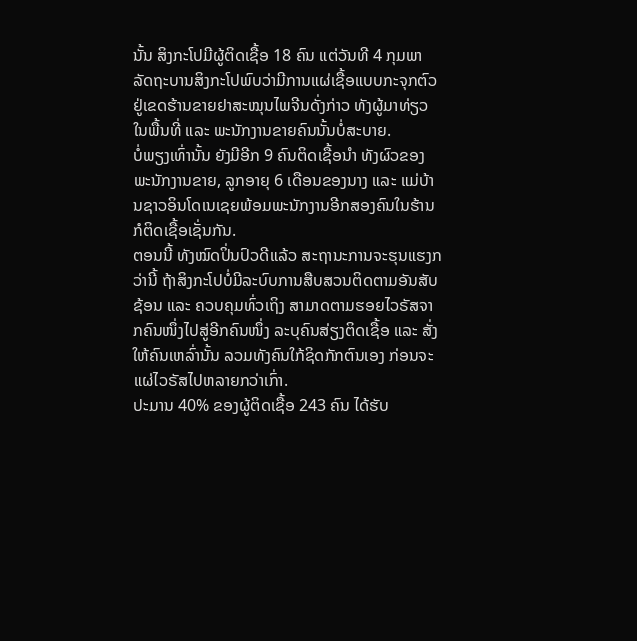ນັ້ນ ສິງກະໂປມີຜູ້ຕິດເຊື້ອ 18 ຄົນ ແຕ່ວັນທີ 4 ກຸມພາ ລັດຖະບານສິງກະໂປພົບວ່າມີການແຜ່ເຊື້ອແບບກະຈຸກຕົວຢູ່ເຂດຮ້ານຂາຍຢາສະໝຸນໄພຈີນດັ່ງກ່າວ ທັງຜູ້ມາທ່ຽວໃນພື້ນທີ່ ແລະ ພະນັກງານຂາຍຄົນນັ້ນບໍ່ສະບາຍ.
ບໍ່ພຽງເທົ່ານັ້ນ ຍັງມີອີກ 9 ຄົນຕິດເຊື້ອນຳ ທັງຜົວຂອງພະນັກງານຂາຍ, ລູກອາຍຸ 6 ເດືອນຂອງນາງ ແລະ ແມ່ບ້ານຊາວອິນໂດເນເຊຍພ້ອມພະນັກງານອີກສອງຄົນໃນຮ້ານກໍຕິດເຊື້ອເຊັ່ນກັນ.
ຕອນນີ້ ທັງໝົດປິ່ນປົວດີແລ້ວ ສະຖານະການຈະຮຸນແຮງກວ່ານີ້ ຖ້າສິງກະໂປບໍ່ມີລະບົບການສືບສວນຕິດຕາມອັນສັບຊ້ອນ ແລະ ຄວບຄຸມທົ່ວເຖິງ ສາມາດຕາມຮອຍໄວຣັສຈາກຄົນໜຶ່ງໄປສູ່ອີກຄົນໜຶ່ງ ລະບຸຄົນສ່ຽງຕິດເຊື້ອ ແລະ ສັ່ງໃຫ້ຄົນເຫລົ່ານັ້ນ ລວມທັງຄົນໃກ້ຊິດກັກຕົນເອງ ກ່ອນຈະແຜ່ໄວຣັສໄປຫລາຍກວ່າເກົ່າ.
ປະມານ 40% ຂອງຜູ້ຕິດເຊື້ອ 243 ຄົນ ໄດ້ຮັບ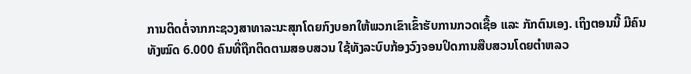ການຕິດຕໍ່ຈາກກະຊວງສາທາລະນະສຸກໂດຍກົງບອກໃຫ້ພວກເຂົາເຂົ້າຮັບການກວດເຊື້ອ ແລະ ກັກຕົນເອງ. ເຖິງຕອນນີ້ ມີຄົນທັງໝົດ 6.000 ຄົນທີ່ຖືກຕິດຕາມສອບສວນ ໃຊ້ທັງລະບົບກ້ອງວົງຈອນປິດການສືບສວນໂດຍຕຳຫລວ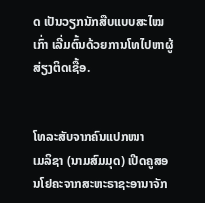ດ ເປັນວຽກນັກສືບແບບສະໄໝເກົ່າ ເລີ່ມຕົ້ນດ້ວຍການໂທໄປຫາຜູ້ສ່ຽງຕິດເຊື້ອ.


ໂທລະສັບຈາກຄົນແປກໜາ
ເມລິຊາ (ນາມສົມມຸດ) ເປີດຄູສອນໂຢຄະຈາກສະຫະຣາຊະອານາຈັກ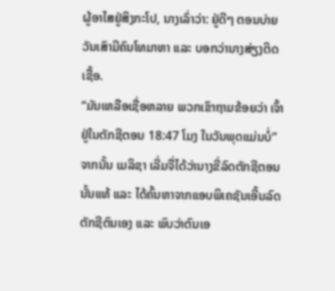ຜູ້ອາໄສຢູ່ສິງກະໂປ, ນາງເລົ່າວ່າ: ຢູ່ດີໆ ຕອນບ່າຍວັນເສົາມີຄົນໂທມາຫາ ແລະ ບອກວ່ານາງສ່ຽງຕິດເຊື້ອ.
“ມັນເຫລືອເຊື່ອຫລາຍ ພວກເຂົາຖາມຂ້ອຍວ່າ ເຈົ້າຢູ່ໃນຕັກຊີຕອນ 18:47 ໂມງ ໃນວັນພຸດແມ່ນບໍ່”
ຈາກນັ້ນ ເມລິຊາ ເລີ່ມຈື່ໄດ້ວ່ານາງຂີ່ລົດຕັກຊີຕອນນັ້ນແທ້ ແລະ ໄດ້ຄົ້ນຫາຈາກແອບພິເຄຊັນເອີ້ນລົດຕັກຊີຕົນເອງ ແລະ ພົບວ່າຕົນເອ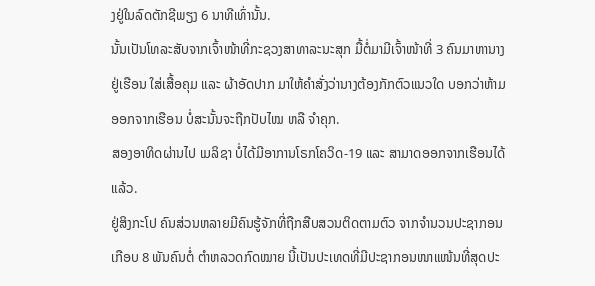ງຢູ່ໃນລົດຕັກຊີພຽງ 6 ນາທີເທົ່ານັ້ນ.
ນັ້ນເປັນໂທລະສັບຈາກເຈົ້າໜ້າທີ່ກະຊວງສາທາລະນະສຸກ ມື້ຕໍ່ມາມີເຈົ້າໜ້າທີ່ 3 ຄົນມາຫານາງຢູ່ເຮືອນ ໃສ່ເສື້ອຄຸມ ແລະ ຜ້າອັດປາກ ມາໃຫ້ຄຳສັ່ງວ່ານາງຕ້ອງກັກຕົວແນວໃດ ບອກວ່າຫ້າມອອກຈາກເຮືອນ ບໍ່ສະນັ້ນຈະຖືກປັບໄໝ ຫລື ຈຳຄຸກ.
ສອງອາທິດຜ່ານໄປ ເມລິຊາ ບໍ່ໄດ້ມີອາການໂຣກໂຄວິດ-19 ແລະ ສາມາດອອກຈາກເຮືອນໄດ້ແລ້ວ.
ຢູ່ສິງກະໂປ ຄົນສ່ວນຫລາຍມີຄົນຮູ້ຈັກທີ່ຖືກສືບສວນຕິດຕາມຕົວ ຈາກຈຳນວນປະຊາກອນເກືອບ 8 ພັນຄົນຕໍ່ ຕຳຫລວດກົດໝາຍ ນີ້ເປັນປະເທດທີ່ມີປະຊາກອນໜາແໜ້ນທີ່ສຸດປະ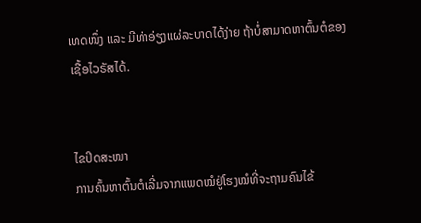ເທດໜຶ່ງ ແລະ ມີທ່າອ່ຽງແຜ່ລະບາດໄດ້ງ່າຍ ຖ້າບໍ່ສາມາດຫາຕົ້ນຕໍຂອງເຊື້ອໄວຣັສໄດ້.


ໄຂປິດສະໜາ
ການຄົ້ນຫາຕົ້ນຕໍເລີ່ມຈາກແພດໝໍຢູ່ໂຮງໝໍທີ່ຈະຖາມຄົນໄຂ້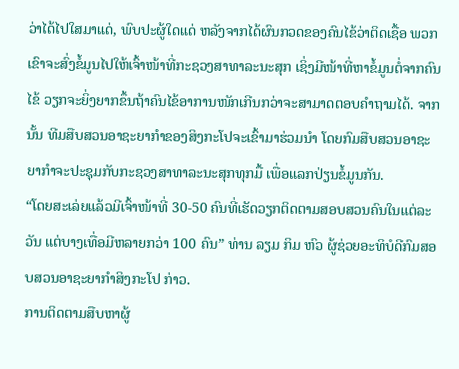ວ່າໄດ້ໄປໃສມາແດ່, ພົບປະຜູ້ໃດແດ່ ຫລັງຈາກໄດ້ຜົນກວດຂອງຄົນໄຂ້ວ່າຕິດເຊື້ອ ພວກເຂົາຈະສົ່ງຂໍ້ມູນໄປໃຫ້ເຈົ້າໜ້າທີ່ກະຊວງສາທາລະນະສຸກ ເຊິ່ງມີໜ້າທີ່ຫາຂໍ້ມູນຕໍ່ຈາກຄົນໄຂ້ ວຽກຈະຍິ່ງຍາກຂຶ້ນຖ້າຄົນໄຂ້ອາການໜັກເກີນກວ່າຈະສາມາດຕອບຄຳຖາມໄດ້. ຈາກນັ້ນ ທີມສືບສວນອາຊະຍາກຳຂອງສິງກະໂປຈະເຂົ້າມາຮ່ວມນຳ ໂດຍກົມສືບສວນອາຊະຍາກຳຈະປະຊຸມກັບກະຊວງສາທາລະນະສຸກທຸກມື້ ເພື່ອແລກປ່ຽນຂໍ້ມູນກັນ.
“ໂດຍສະເລ່ຍແລ້ວມີເຈົ້າໜ້າທີ່ 30-50 ຄົນທີ່ເຮັດວຽກຕິດຕາມສອບສວນຄົນໃນແຕ່ລະວັນ ແຕ່ບາງເທື່ອມີຫລາຍກວ່າ 100 ຄົນ” ທ່ານ ລຽມ ກິມ ຫົວ ຜູ້ຊ່ວຍອະທິບໍດີກົມສອບສວນອາຊະຍາກຳສິງກະໂປ ກ່າວ.
ການຕິດຕາມສືບຫາຜູ້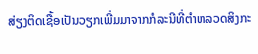ສ່ຽງຕິດເຊື້ອເປັນວຽກເພີ່ມມາຈາກກໍລະນີທີ່ຕຳຫລວດສິງກະ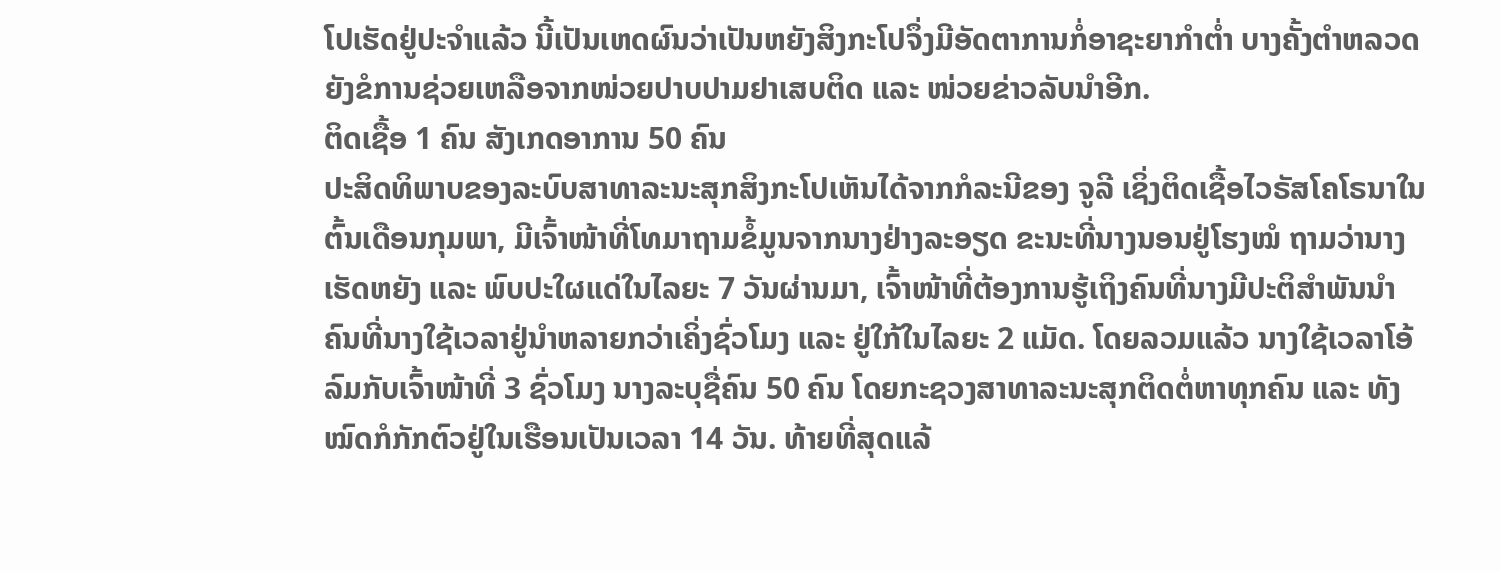ໂປເຮັດຢູ່ປະຈຳແລ້ວ ນີ້ເປັນເຫດຜົນວ່າເປັນຫຍັງສິງກະໂປຈຶ່ງມີອັດຕາການກໍ່ອາຊະຍາກຳຕໍ່າ ບາງຄັ້ງຕຳຫລວດຍັງຂໍການຊ່ວຍເຫລືອຈາກໜ່ວຍປາບປາມຢາເສບຕິດ ແລະ ໜ່ວຍຂ່າວລັບນຳອີກ.
ຕິດເຊື້ອ 1 ຄົນ ສັງເກດອາການ 50 ຄົນ
ປະສິດທິພາບຂອງລະບົບສາທາລະນະສຸກສິງກະໂປເຫັນໄດ້ຈາກກໍລະນີຂອງ ຈູລີ ເຊິ່ງຕິດເຊື້ອໄວຣັສໂຄໂຣນາໃນຕົ້ນເດືອນກຸມພາ, ມີເຈົ້າໜ້າທີ່ໂທມາຖາມຂໍ້ມູນຈາກນາງຢ່າງລະອຽດ ຂະນະທີ່ນາງນອນຢູ່ໂຮງໝໍ ຖາມວ່ານາງເຮັດຫຍັງ ແລະ ພົບປະໃຜແດ່ໃນໄລຍະ 7 ວັນຜ່ານມາ, ເຈົ້າໜ້າທີ່ຕ້ອງການຮູ້ເຖິງຄົນທີ່ນາງມີປະຕິສຳພັນນຳ ຄົນທີ່ນາງໃຊ້ເວລາຢູ່ນຳຫລາຍກວ່າເຄິ່ງຊົ່ວໂມງ ແລະ ຢູ່ໃກ້ໃນໄລຍະ 2 ແມັດ. ໂດຍລວມແລ້ວ ນາງໃຊ້ເວລາໂອ້ລົມກັບເຈົ້າໜ້າທີ່ 3 ຊົ່ວໂມງ ນາງລະບຸຊື່ຄົນ 50 ຄົນ ໂດຍກະຊວງສາທາລະນະສຸກຕິດຕໍ່ຫາທຸກຄົນ ແລະ ທັງໝົດກໍກັກຕົວຢູ່ໃນເຮືອນເປັນເວລາ 14 ວັນ. ທ້າຍທີ່ສຸດແລ້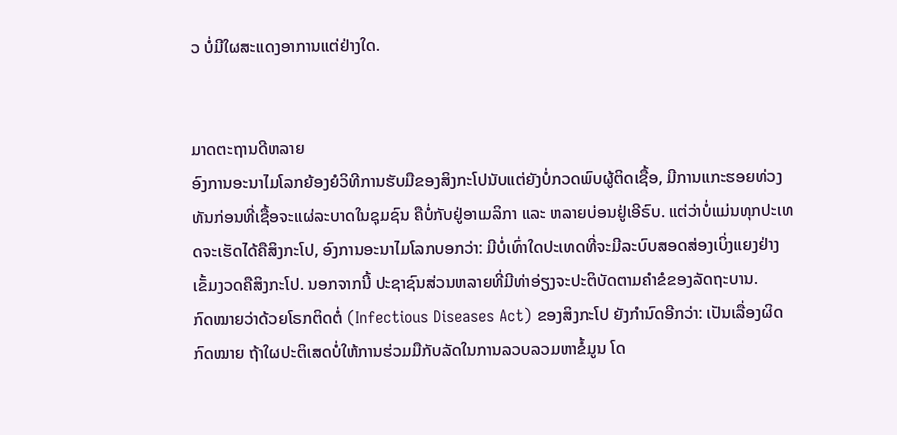ວ ບໍ່ມີໃຜສະແດງອາການແຕ່ຢ່າງໃດ.


ມາດຕະຖານດີຫລາຍ
ອົງການອະນາໄມໂລກຍ້ອງຍໍວິທີການຮັບມືຂອງສິງກະໂປນັບແຕ່ຍັງບໍ່ກວດພົບຜູ້ຕິດເຊື້ອ, ມີການແກະຮອຍທ່ວງທັນກ່ອນທີ່ເຊື້ອຈະແຜ່ລະບາດໃນຊຸມຊົນ ຄືບໍ່ກັບຢູ່ອາເມລິກາ ແລະ ຫລາຍບ່ອນຢູ່ເອີຣົບ. ແຕ່ວ່າບໍ່ແມ່ນທຸກປະເທດຈະເຮັດໄດ້ຄືສິງກະໂປ, ອົງການອະນາໄມໂລກບອກວ່າ: ມີບໍ່ເທົ່າໃດປະເທດທີ່ຈະມີລະບົບສອດສ່ອງເບິ່ງແຍງຢ່າງເຂັ້ມງວດຄືສິງກະໂປ. ນອກຈາກນີ້ ປະຊາຊົນສ່ວນຫລາຍທີ່ມີທ່າອ່ຽງຈະປະຕິບັດຕາມຄຳຂໍຂອງລັດຖະບານ.
ກົດໝາຍວ່າດ້ວຍໂຣກຕິດຕໍ່ (Infectious Diseases Act) ຂອງສິງກະໂປ ຍັງກຳນົດອີກວ່າ: ເປັນເລື່ອງຜິດກົດໝາຍ ຖ້າໃຜປະຕິເສດບໍ່ໃຫ້ການຮ່ວມມືກັບລັດໃນການລວບລວມຫາຂໍ້ມູນ ໂດ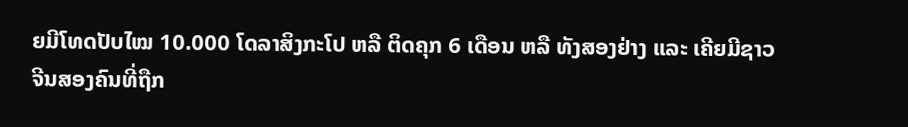ຍມີໂທດປັບໄໝ 10.000 ໂດລາສິງກະໂປ ຫລື ຕິດຄຸກ 6 ເດືອນ ຫລື ທັງສອງຢ່າງ ແລະ ເຄີຍມີຊາວຈີນສອງຄົນທີ່ຖືກ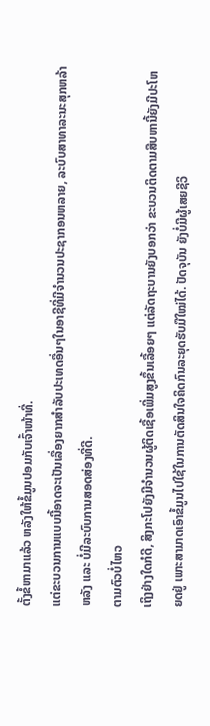ຕັ້ງຂໍ້ຫາມາແລ້ວ ຫລັງໃຫ້ຂໍ້ມູນປອມກັບເຈົ້າໜ້າທີ່.
ແຕ່ຂະບວນການແບບນີ້ອາດຈະເປັນເລື່ອງຍາກສຳລັບປະເທດອື່ນໆໃນອາຊີທີ່ມີຈຳນວນປະຊາກອນຫລາຍ, ລະບົບສາທາລະນະສຸກຫລ້າຫລັງ ແລະ ບໍ່ມີລະບົບການສອດສ່ອງທີ່ດີ.
ຕາມຕົວບໍ່ໄຫວ
ເຖິງຢ່າງໃດກໍດີ, ສິງກະໂປຍັງມີຈຳນວນຜູ້ຕິດເຊື້ອເພີ່ມສູງຂຶ້ນເລື້ອຍໆ ແຕ່ລັດຖະບານຍັງບອກວ່າ ຂະບວນຕິດຕາມສືບຫານີ້ຍັງມີປະໂຫຍດຢູ່ ເພາະສາມາດເອົາຂໍ້ມູນໄປໃຊ້ໃນການຕັດສິນໃຈຄິດກົນລະຍຸດຮັບມືໃໝ່ໄດ້. ປັດຈຸບັນ ຍັງບໍ່ມີຜູ້ເສຍຊີວິ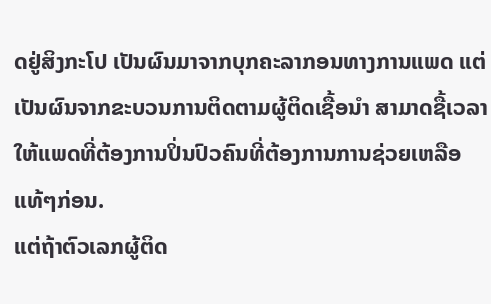ດຢູ່ສິງກະໂປ ເປັນຜົນມາຈາກບຸກຄະລາກອນທາງການແພດ ແຕ່ເປັນຜົນຈາກຂະບວນການຕິດຕາມຜູ້ຕິດເຊື້ອນຳ ສາມາດຊື້ເວລາໃຫ້ແພດທີ່ຕ້ອງການປິ່ນປົວຄົນທີ່ຕ້ອງການການຊ່ວຍເຫລືອແທ້ໆກ່ອນ.
ແຕ່ຖ້າຕົວເລກຜູ້ຕິດ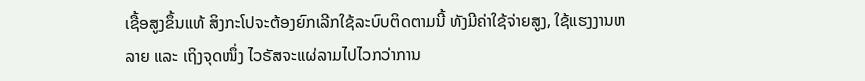ເຊື້ອສູງຂຶ້ນແທ້ ສິງກະໂປຈະຕ້ອງຍົກເລີກໃຊ້ລະບົບຕິດຕາມນີ້ ທັງມີຄ່າໃຊ້ຈ່າຍສູງ, ໃຊ້ແຮງງານຫລາຍ ແລະ ເຖິງຈຸດໜຶ່ງ ໄວຣັສຈະແຜ່ລາມໄປໄວກວ່າການ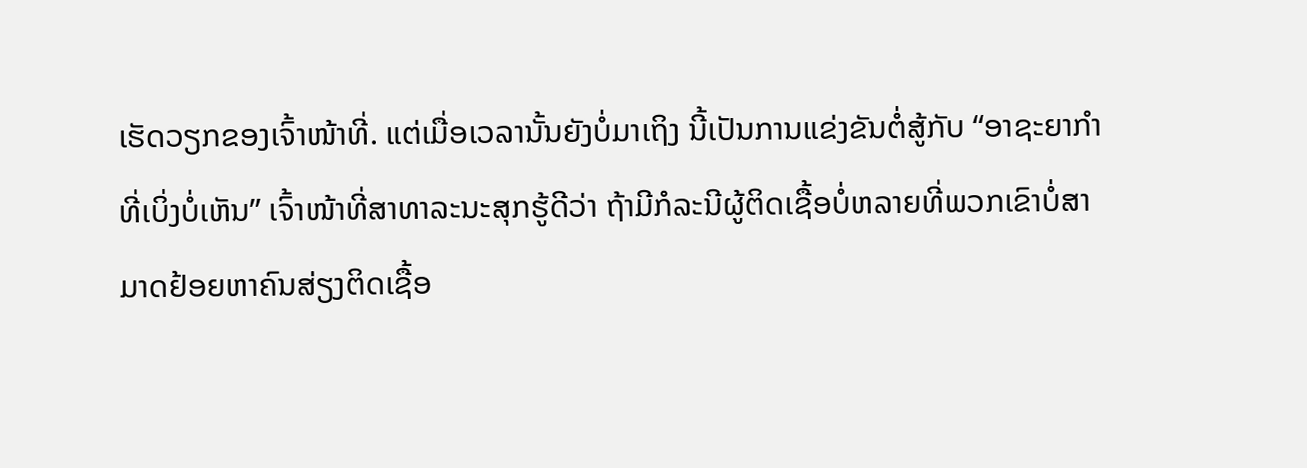ເຮັດວຽກຂອງເຈົ້າໜ້າທີ່. ແຕ່ເມື່ອເວລານັ້ນຍັງບໍ່ມາເຖິງ ນີ້ເປັນການແຂ່ງຂັນຕໍ່ສູ້ກັບ “ອາຊະຍາກຳທີ່ເບິ່ງບໍ່ເຫັນ” ເຈົ້າໜ້າທີ່ສາທາລະນະສຸກຮູ້ດີວ່າ ຖ້າມີກໍລະນີຜູ້ຕິດເຊື້ອບໍ່ຫລາຍທີ່ພວກເຂົາບໍ່ສາມາດຢ້ອຍຫາຄົນສ່ຽງຕິດເຊື້ອ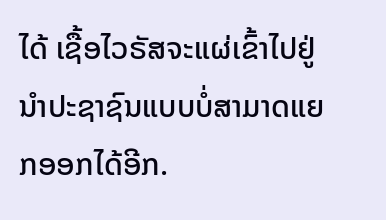ໄດ້ ເຊື້ອໄວຣັສຈະແຜ່ເຂົ້າໄປຢູ່ນຳປະຊາຊົນແບບບໍ່ສາມາດແຍກອອກໄດ້ອີກ.